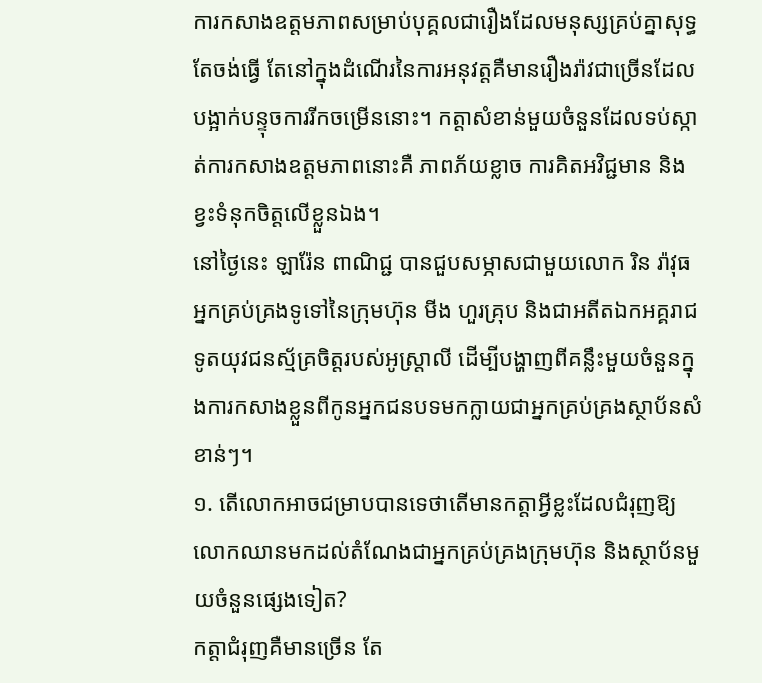ការកសាងឧត្តមភាពសម្រាប់បុគ្គលជារឿងដែលមនុស្សគ្រប់គ្នាសុទ្ធតែចង់ធ្វើ តែនៅក្នុងដំណើរនៃការអនុវត្តគឺមានរឿងរ៉ាវជាច្រើនដែលបង្អាក់បន្ទុចការរីកចម្រើននោះ។ កត្តាសំខាន់មួយចំនួនដែលទប់ស្កាត់ការកសាងឧត្តមភាពនោះគឺ ភាពភ័យខ្លាច ការគិតអវិជ្ជមាន និងខ្វះទំនុកចិត្តលើខ្លួនឯង។
នៅថ្ងៃនេះ ឡារ៉ែន ពាណិជ្ជ បានជួបសម្ភាសជាមួយលោក រិន រ៉ាវុធ អ្នកគ្រប់គ្រងទូទៅនៃក្រុមហ៊ុន មីង ហួរគ្រុប និងជាអតីតឯកអគ្គរាជទូតយុវជនស្ម័គ្រចិត្តរបស់អូស្រ្តាលី ដើម្បីបង្ហាញពីគន្លឹះមួយចំនួនក្នុងការកសាងខ្លួនពីកូនអ្នកជនបទមកក្លាយជាអ្នកគ្រប់គ្រងស្ថាប័នសំខាន់ៗ។
១. តើលោកអាចជម្រាបបានទេថាតើមានកត្តាអ្វីខ្លះដែលជំរុញឱ្យលោកឈានមកដល់តំណែងជាអ្នកគ្រប់គ្រងក្រុមហ៊ុន និងស្ថាប័នមួយចំនួនផ្សេងទៀត?
កត្តាជំរុញគឺមានច្រើន តែ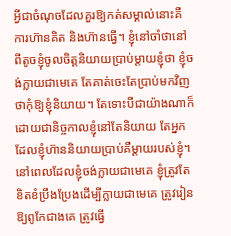អ្វីជាចំណុចដែលគួរឱ្យកត់សម្គាល់នោះគឺ ការហ៊ានគិត និងហ៊ានធ្វើ។ ខ្ញុំនៅចាំថានៅពីតូចខ្ញុំចូលចិត្តនិយាយប្រាប់ម្តាយខ្ញុំថា ខ្ញុំចង់ក្លាយជាមេគេ តែគាត់ចេះតែប្រាប់មកវិញថាកុំឱ្យខ្ញុំនិយាយ។ តែទោះបីជាយ៉ាងណាក៏ដោយជានិច្ចកាលខ្ញុំនៅតែនិយាយ តែអ្នកដែលខ្ញុំហ៊ាននិយាយប្រាប់គឺម្តាយរបស់ខ្ញុំ។ នៅពេលដែលខ្ញុំចង់ក្លាយជាមេគេ ខ្ញុំត្រូវតែខិតខំប្រឹងប្រែងដើម្បីក្លាយជាមេគេ ត្រូវរៀនឱ្យពូកែជាងគេ ត្រូវធ្វើ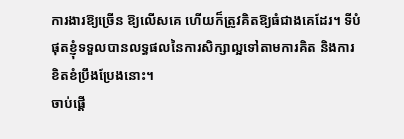ការងារឱ្យច្រើន ឱ្យលើសគេ ហើយក៏ត្រូវគិតឱ្យធំជាងគេដែរ។ ទីបំផុតខ្ញុំទទួលបានលទ្ធផលនៃការសិក្សាល្អទៅតាមការគិត និងការខិតខំប្រឹងប្រែងនោះ។
ចាប់ផ្តើ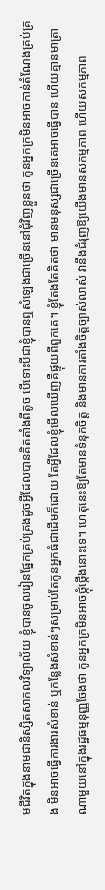មជីវិតក្នុងនាមជានិស្សិតសាកលវិទ្យាល័យ ខ្ញុំបានចូលរៀនផ្នែកគ្រប់គ្រងដូចអ្វីដែលបានគិតតាំងពីតូច បើទោះបីជាខ្ញុំបានឮសំឡេងជាច្រើននៅជុំវិញខ្លួនថា កូនអ្នកក្រមិនអាចកាន់តំណែងគ្រប់គ្រង មិនអាចធ្វើការងារសំខាន់ ឬកន្លែងសំខាន់ៗសម្រាប់តែកូនអ្នកធំជាដើមក៏ដោយ តែអ្វីដែលខ្ញុំមើលឃើញគឺផ្ទុយពីពួកគេ។ ខ្ញុំតែងតែគិតថា មានមនុស្សជាច្រើនគេអាចធ្វើបាន ហើយគ្មានមាត្រាណាមួយនៅក្នុងរដ្ឋធម្មនុញ្ញចែងថា កូនអ្នកក្រមិនអាចថ្កុំថ្កើងនោះទេ។ ហេតុនេះឱ្យតែមានទំនុកចិត្ត និងមានការតាំងចិត្តច្បាស់លាស់ វានឹងជំរុញឱ្យយើងមានសកម្មភាព ហើយសកម្មភាព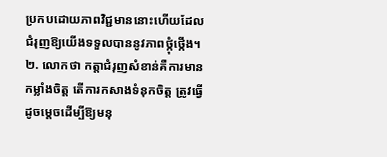ប្រកបដោយភាពវិជ្ជមាននោះហើយដែលជំរុញឱ្យយើងទទួលបាននូវភាពថ្កុំថ្កើង។
២. លោកថា កត្តាជំរុញសំខាន់គឺការមានកម្លាំងចិត្ត តើការកសាងទំនុកចិត្ត ត្រូវធ្វើដូចម្តេចដើម្បីឱ្យមនុ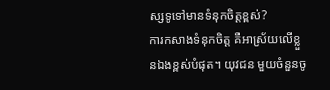ស្សទូទៅមានទំនុកចិត្តខ្ពស់?
ការកសាងទំនុកចិត្ត គឺអាស្រ័យលើខ្លួនឯងខ្ពស់បំផុត។ យុវជន មួយចំនួនចូ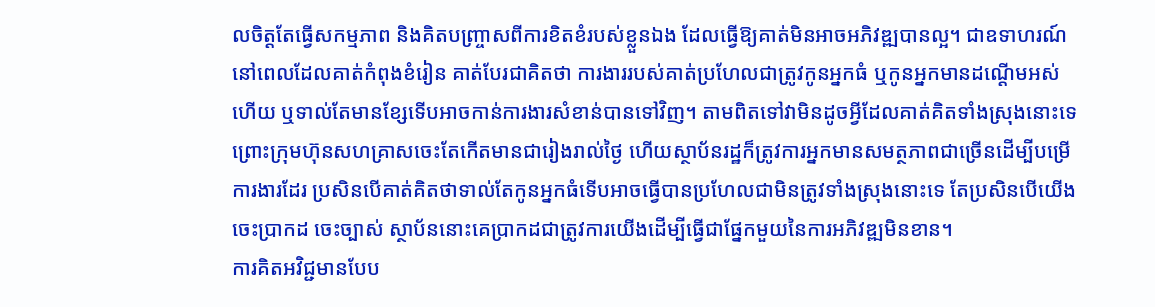លចិត្តតែធ្វើសកម្មភាព និងគិតបញ្ច្រាសពីការខិតខំរបស់ខ្លួនឯង ដែលធ្វើឱ្យគាត់មិនអាចអភិវឌ្ឍបានល្អ។ ជាឧទាហរណ៍ នៅពេលដែលគាត់កំពុងខំរៀន គាត់បែរជាគិតថា ការងាររបស់គាត់ប្រហែលជាត្រូវកូនអ្នកធំ ឬកូនអ្នកមានដណ្តើមអស់ហើយ ឬទាល់តែមានខ្សែទើបអាចកាន់ការងារសំខាន់បានទៅវិញ។ តាមពិតទៅវាមិនដូចអ្វីដែលគាត់គិតទាំងស្រុងនោះទេ ព្រោះក្រុមហ៊ុនសហគ្រាសចេះតែកើតមានជារៀងរាល់ថ្ងៃ ហើយស្ថាប័នរដ្ឋក៏ត្រូវការអ្នកមានសមត្ថភាពជាច្រើនដើម្បីបម្រើការងារដែរ ប្រសិនបើគាត់គិតថាទាល់តែកូនអ្នកធំទើបអាចធ្វើបានប្រហែលជាមិនត្រូវទាំងស្រុងនោះទេ តែប្រសិនបើយើងចេះប្រាកដ ចេះច្បាស់ ស្ថាប័ននោះគេប្រាកដជាត្រូវការយើងដើម្បីធ្វើជាផ្នែកមួយនៃការអភិវឌ្ឍមិនខាន។
ការគិតអវិជ្ជមានបែប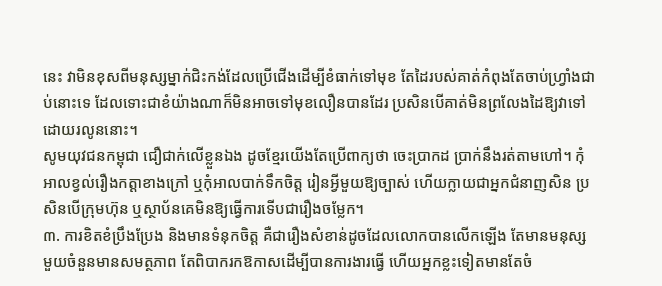នេះ វាមិនខុសពីមនុស្សម្នាក់ជិះកង់ដែលប្រើជើងដើម្បីខំធាក់ទៅមុខ តែដៃរបស់គាត់កំពុងតែចាប់ហ្វ្រាំងជាប់នោះទេ ដែលទោះជាខំយ៉ាងណាក៏មិនអាចទៅមុខលឿនបានដែរ ប្រសិនបើគាត់មិនព្រលែងដៃឱ្យវាទៅដោយរលូននោះ។
សូមយុវជនកម្ពុជា ជឿជាក់លើខ្លួនឯង ដូចខ្មែរយើងតែប្រើពាក្យថា ចេះប្រាកដ ប្រាក់នឹងរត់តាមហៅ។ កុំអាលខ្វល់រឿងកត្តាខាងក្រៅ ឬកុំអាលបាក់ទឹកចិត្ត រៀនអ្វីមួយឱ្យច្បាស់ ហើយក្លាយជាអ្នកជំនាញសិន ប្រសិនបើក្រុមហ៊ុន ឬស្ថាប័នគេមិនឱ្យធ្វើការទើបជារឿងចម្លែក។
៣. ការខិតខំប្រឹងប្រែង និងមានទំនុកចិត្ត គឺជារឿងសំខាន់ដូចដែលលោកបានលើកឡើង តែមានមនុស្សមួយចំនួនមានសមត្ថភាព តែពិបាករកឱកាសដើម្បីបានការងារធ្វើ ហើយអ្នកខ្លះទៀតមានតែចំ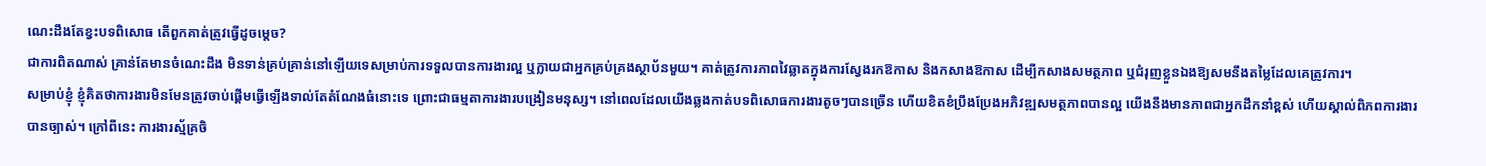ណេះដឹងតែខ្វះបទពិសោធ តើពួកគាត់ត្រូវធ្វើដូចម្តេច?
ជាការពិតណាស់ គ្រាន់តែមានចំណេះដឹង មិនទាន់គ្រប់គ្រាន់នៅឡើយទេសម្រាប់ការទទួលបានការងារល្អ ឬក្លាយជាអ្នកគ្រប់គ្រងស្ថាប័នមួយ។ គាត់ត្រូវការភាពវៃឆ្លាតក្នុងការស្វែងរកឱកាស និងកសាងឱកាស ដើម្បីកសាងសមត្ថភាព ឬជំរុញខ្លួនឯងឱ្យសមនឹងតម្លៃដែលគេត្រូវការ។
សម្រាប់ខ្ញុំ ខ្ញុំគិតថាការងារមិនមែនត្រូវចាប់ផ្តើមធ្វើឡើងទាល់តែតំណែងធំនោះទេ ព្រោះជាធម្មតាការងារបង្រៀនមនុស្ស។ នៅពេលដែលយើងឆ្លងកាត់បទពិសោធការងារតូចៗបានច្រើន ហើយខិតខំប្រឹងប្រែងអភិវឌ្ឍសមត្ថភាពបានល្អ យើងនឹងមានភាពជាអ្នកដឹកនាំខ្ពស់ ហើយស្គាល់ពិភពការងារបានច្បាស់។ ក្រៅពីនេះ ការងារស្ម័គ្រចិ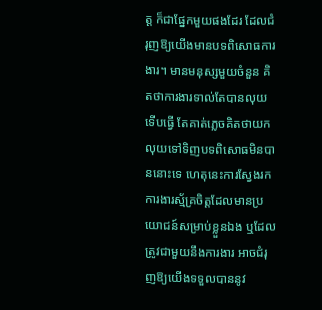ត្ត ក៏ជាផ្នែកមួយផងដែរ ដែលជំរុញឱ្យយើងមានបទពិសោធការងារ។ មានមនុស្សមួយចំនួន គិតថាការងារទាល់តែបានលុយទើបធ្វើ តែគាត់ភ្លេចគិតថាយកលុយទៅទិញបទពិសោធមិនបាននោះទេ ហេតុនេះការស្វែងរកការងារស្ម័គ្រចិត្តដែលមានប្រយោជន៍សម្រាប់ខ្លួនឯង ឬដែលត្រូវជាមួយនឹងការងារ អាចជំរុញឱ្យយើងទទួលបាននូវ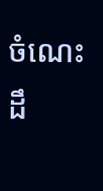ចំណេះដឹ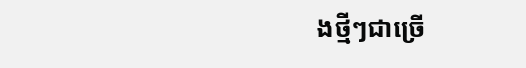ងថ្មីៗជាច្រើ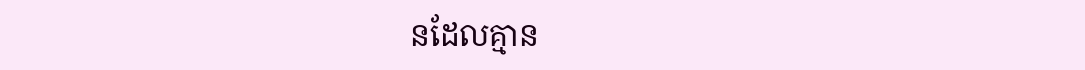នដែលគ្មាន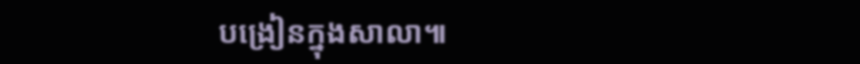បង្រៀនក្នុងសាលា៕